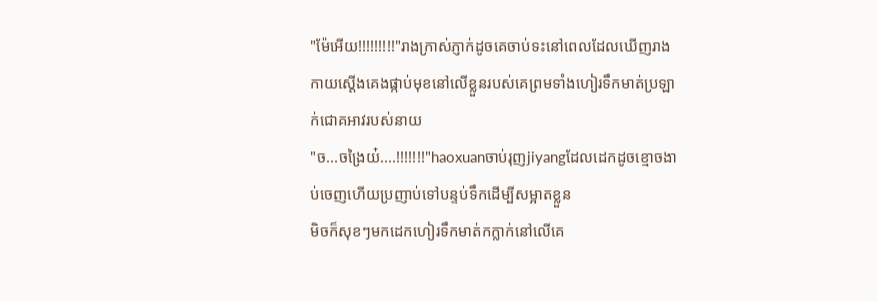"ម៉ែអើយ!!!!!!!!!"រាងក្រាស់ភ្ញាក់ដូចគេចាប់ទះនៅពេលដែលឃើញរាងកាយស្ដើងគេងផ្កាប់មុខនៅលើខ្លួនរបស់គេព្រមទាំងហៀរទឹកមាត់ប្រឡាក់ជោគអាវរបស់នាយ
"ច...ចង្រៃយ៎....!!!!!!!"haoxuanចាប់រុញjiyangដែលដេកដូចខ្មោចងាប់ចេញហើយប្រញាប់ទៅបន្ទប់ទឹកដើម្បីសម្អាតខ្លួន
មិចក៏សុខៗមកដេកហៀរទឹកមាត់កក្លាក់នៅលើគេ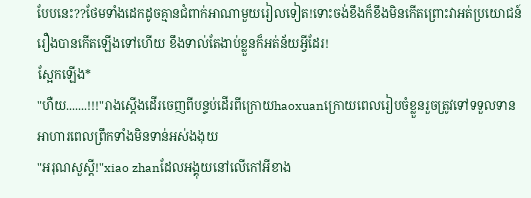បែបនេះ??ថែមទាំងដេកដូចគ្មានជំពាក់អាណាមួយរៀលទៀត!ទោះចង់ខឹងក៏ខឹងមិនកើតព្រោះវាអត់ប្រយោជន៍ រឿងបានកើតឡើងទៅហើយ ខឹងទាល់តែងាប់ខ្លួនក៏អត់ន័យអ្វីដែរ!
ស្អែកឡើង*
"ហឺយ.......!!!"រាងស្ដើងដើរចេញពីបន្ទប់ដើរពីក្រោយhaoxuanក្រោយពេលរៀបចំខ្លួនរួចត្រូវទៅទទួលទានអាហារពេលព្រឹកទាំងមិនទាន់អស់ងងុយ
"អរុណសួស្ដី!"xiao zhanដែលអង្គុយនៅលើកៅអីខាង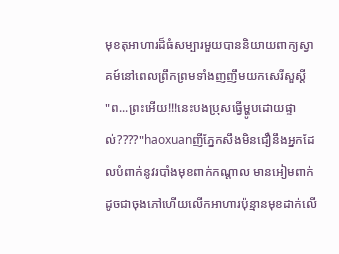មុខតុអាហារដ៏ធំសម្បារមួយបាននិយាយពាក្យស្វាគម៍នៅពេលព្រឹកព្រមទាំងញញឹមយកសេរីសួស្ដី
"ព...ព្រះអើយ!!!នេះបងប្រុសធ្វើម្ហូបដោយផ្ទាល់????"haoxuanញីភ្នែកសឹងមិនជឿនឹងអ្នកដែលបំពាក់នូវរបាំងមុខពាក់កណ្ដាល មានអៀមពាក់ដូចជាចុងភៅហើយលើកអាហារប៉ុន្មានមុខដាក់លើ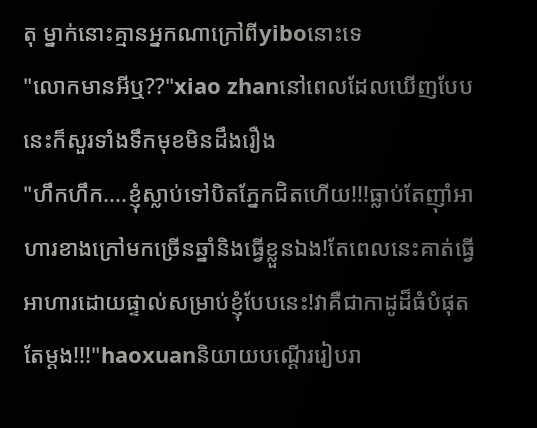តុ ម្នាក់នោះគ្មានអ្នកណាក្រៅពីyiboនោះទេ
"លោកមានអីឬ??"xiao zhanនៅពេលដែលឃើញបែបនេះក៏សួរទាំងទឹកមុខមិនដឹងរឿង
"ហឹកហឹក....ខ្ញុំស្លាប់ទៅបិតភ្នែកជិតហើយ!!!ធ្លាប់តែញ៉ាំអាហារខាងក្រៅមកច្រើនឆ្នាំនិងធ្វើខ្លួនឯង!តែពេលនេះគាត់ធ្វើអាហារដោយផ្ទាល់សម្រាប់ខ្ញុំបែបនេះ!វាគឺជាកាដូដ៏ធំបំផុតតែម្ដង!!!"haoxuanនិយាយបណ្ដើររៀបរា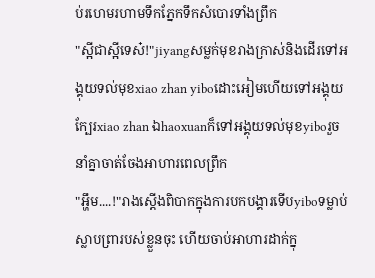ប់រហេមរហាមទឹកភ្នែកទឹកសំបោរទាំងព្រឹក
"ស្អីជាស្អីទេស៎!"jiyangសម្លក់មុខរាងក្រាស់និងដើរទៅអង្គុយទល់មុខxiao zhan yiboដោះអៀមហើយទៅអង្គុយក្បែរxiao zhan ឯhaoxuanក៏ទៅអង្គុយទល់មុខyiboរួចនាំគ្នាចាត់ចែងអាហារពេលព្រឹក
"អ្ហឹម....!"រាងស្ដើងពិបាកក្នុងការបកបង្គារទើបyiboទម្លាប់ស្លាបព្រារបស់ខ្លួនចុះ ហើយចាប់អាហារដាក់ក្នុ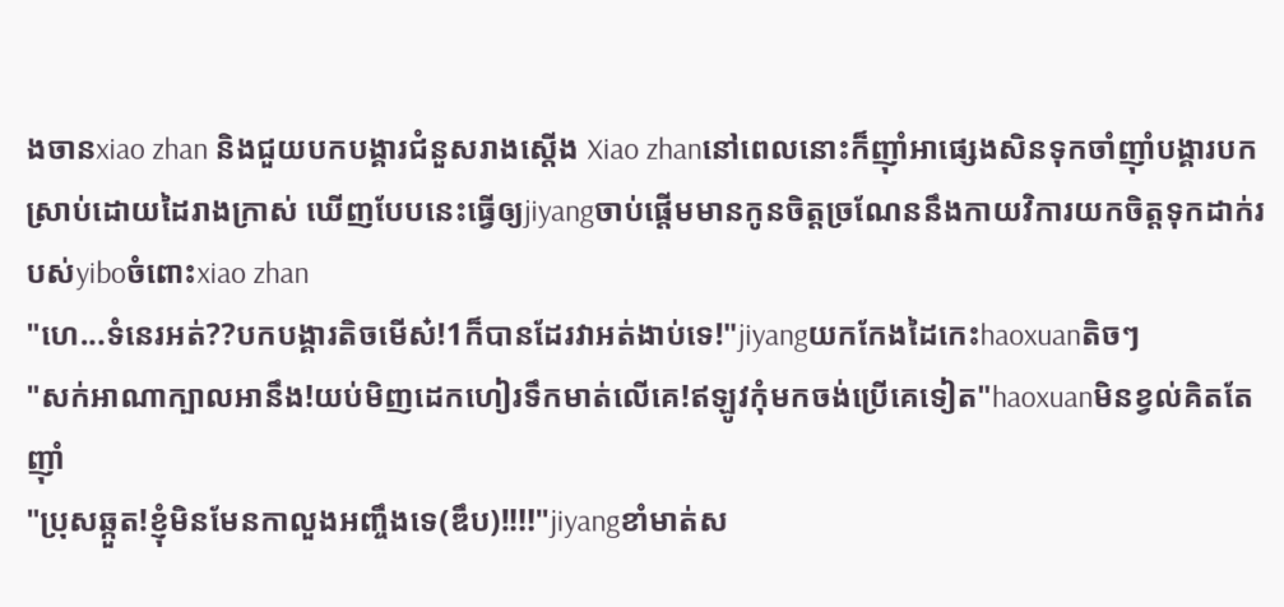ងចានxiao zhan និងជួយបកបង្គារជំនួសរាងស្ដើង Xiao zhanនៅពេលនោះក៏ញ៉ាំអាផ្សេងសិនទុកចាំញ៉ាំបង្គារបកស្រាប់ដោយដៃរាងក្រាស់ ឃើញបែបនេះធ្វើឲ្យjiyangចាប់ផ្ដើមមានកូនចិត្តច្រណែននឹងកាយវិការយកចិត្តទុកដាក់របស់yiboចំពោះxiao zhan
"ហេ...ទំនេរអត់??បកបង្គារតិចមើស៎!1ក៏បានដែរវាអត់ងាប់ទេ!"jiyangយកកែងដៃកេះhaoxuanតិចៗ
"សក់អាណាក្បាលអានឹង!យប់មិញដេកហៀរទឹកមាត់លើគេ!ឥឡូវកុំមកចង់ប្រើគេទៀត"haoxuanមិនខ្វល់គិតតែញ៉ាំ
"ប្រុសឆ្កួត!ខ្ញុំមិនមែនកាលួងអញ្ចឹងទេ(ឌឹប)!!!!"jiyangខាំមាត់ស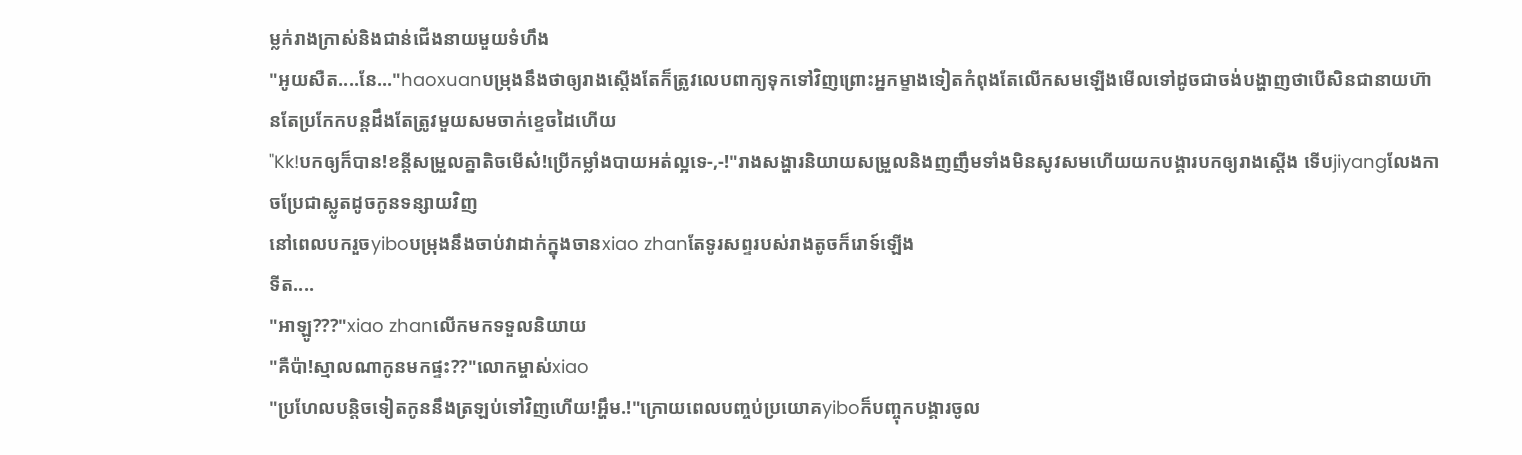ម្លក់រាងក្រាស់និងជាន់ជើងនាយមួយទំហឹង
"អូយសឺត....នែ..."haoxuanបម្រុងនឹងថាឲ្យរាងស្ដើងតែក៏ត្រូវលេបពាក្យទុកទៅវិញព្រោះអ្នកម្ខាងទៀតកំពុងតែលើកសមឡើងមើលទៅដូចជាចង់បង្ហាញថាបើសិនជានាយហ៊ានតែប្រកែកបន្តដឹងតែត្រូវមួយសមចាក់ខ្ទេចដៃហើយ
"Kk!បកឲ្យក៏បាន!ខន្តីសម្រួលគ្នាតិចមើស៎!ប្រើកម្លាំងបាយអត់ល្អទេ-,-!"រាងសង្ហារនិយាយសម្រួលនិងញញឹមទាំងមិនសូវសមហើយយកបង្គារបកឲ្យរាងស្ដើង ទើបjiyangលែងកាចប្រែជាស្លូតដូចកូនទន្សាយវិញ
នៅពេលបករួចyiboបម្រុងនឹងចាប់វាដាក់ក្នុងចានxiao zhanតែទូរសព្ទរបស់រាងតូចក៏រោទ៍ឡើង
ទីត....
"អាឡូ???"xiao zhanលើកមកទទួលនិយាយ
"គឺប៉ា!ស្មាលណាកូនមកផ្ទះ??"លោកម្ចាស់xiao
"ប្រហែលបន្តិចទៀតកូននឹងត្រឡប់ទៅវិញហើយ!អ្ហឹម.!"ក្រោយពេលបញ្ចប់ប្រយោគyiboក៏បញ្ចុកបង្គារចូល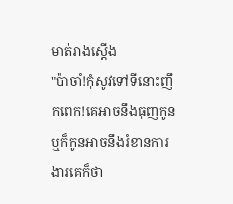មាត់រាងស្ដើង
"ប៉ាចាំ!កុំសូវទៅទីនោះញឹកពេក!គេអាចនឹងធុញកូន ឬក៏កូនអាចនឹងរំខានការងារគេក៏ថា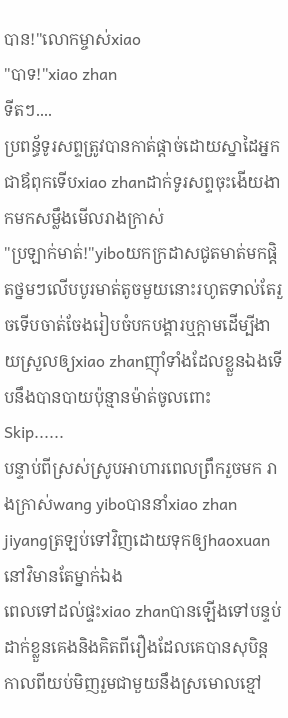បាន!"លោកម្ចាស់xiao
"បាទ!"xiao zhan
ទីតៗ....
ប្រពន្ធ័ទូរសព្ទត្រូវបានកាត់ផ្ដាច់ដោយស្នាដៃអ្នកជាឪពុកទើបxiao zhanដាក់ទូរសព្ទចុះងើយងាកមកសម្លឹងមើលរាងក្រាស់
"ប្រឡាក់មាត់!"yiboយកក្រដាសជូតមាត់មកផ្ដិតថ្នមៗលើបបូរមាត់តូចមួយនោះរហូតទាល់តែរួចទើបចាត់ចែងរៀបចំបកបង្គារឬក្ដាមដើម្បីងាយស្រួលឲ្យxiao zhanញ៉ាំទាំងដែលខ្លួនឯងទើបនឹងបានបាយប៉ុន្មានម៉ាត់ចូលពោះ
Skip......
បន្ទាប់ពីស្រស់ស្រូបអាហារពេលព្រឹករួចមក រាងក្រាស់wang yiboបាននាំxiao zhan jiyangត្រឡប់ទៅវិញដោយទុកឲ្យhaoxuanនៅវិមានតែម្នាក់ឯង
ពេលទៅដល់ផ្ទះxiao zhanបានឡើងទៅបន្ទប់ដាក់ខ្លួនគេងនិងគិតពីរឿងដែលគេបានសុបិន្តកាលពីយប់មិញរួមជាមួយនឹងស្រមោលខ្មៅ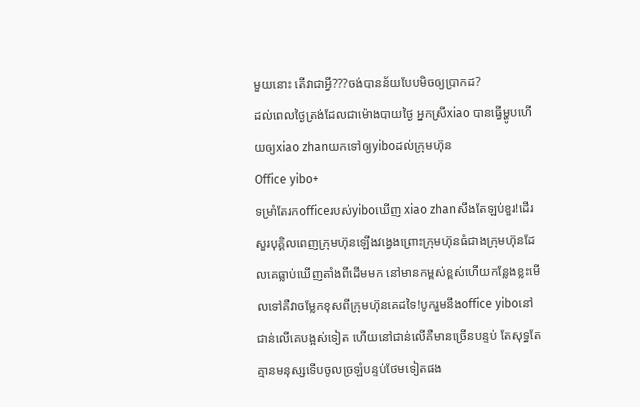មួយនោះ តើវាជាអ្វី???ចង់បានន័យបែបមិចឲ្យប្រាកដ?
ដល់ពេលថ្ងៃត្រង់ដែលជាម៉ោងបាយថ្ងៃ អ្នកស្រីxiao បានធ្វើម្ហូបហើយឲ្យxiao zhanយកទៅឲ្យyiboដល់ក្រុមហ៊ុន
Office yibo+
ទម្រាំតែរកofficeរបស់yiboឃើញ xiao zhanសឹងតែឡប់ខួរ!ដើរសួរបុគ្គិលពេញក្រុមហ៊ុនឡើងវង្វេងព្រោះក្រុមហ៊ុនធំជាងក្រុមហ៊ុនដែលគេធ្លាប់ឃើញតាំងពីដើមមក នៅមានកម្ពស់ខ្ពស់ហើយកន្លែងខ្លះមើលទៅគឺវាចម្លែកខុសពីក្រុមហ៊ុនគេដទៃ!បូករួមនឹងoffice yiboនៅជាន់លើគេបង្អស់ទៀត ហើយនៅជាន់លើគឺមានច្រើនបន្ទប់ តែសុទ្ធតែគ្មានមនុស្សទើបចូលច្រឡំបន្ទប់ថែមទៀតផង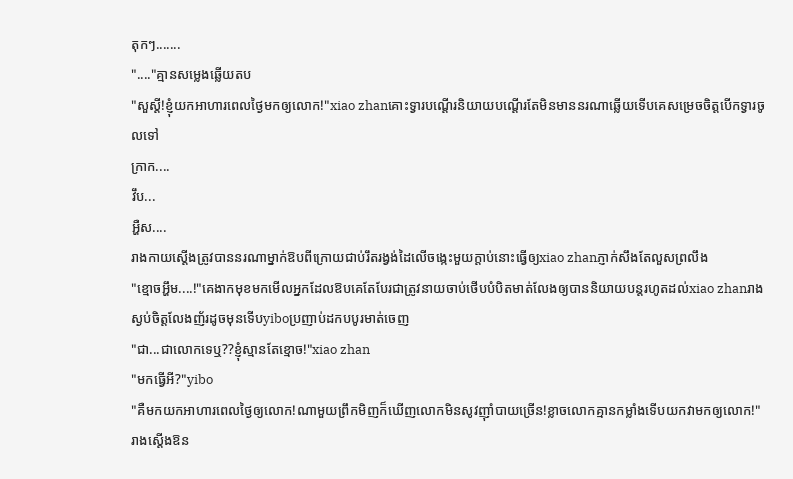តុកៗ.......
"...."គ្មានសម្លេងឆ្លើយតប
"សួស្ដី!ខ្ញុំយកអាហារពេលថ្ងៃមកឲ្យលោក!"xiao zhanគោះទ្វារបណ្ដើរនិយាយបណ្ដើរតែមិនមាននរណាឆ្លើយទើបគេសម្រេចចិត្តបើកទ្វារចូលទៅ
ក្រាក....
វឹប...
អ្ហឺស....
រាងកាយស្ដើងត្រូវបាននរណាម្នាក់ឱបពីក្រោយជាប់រឹតរង្វង់ដៃលើចង្កេះមួយក្ដាប់នោះធ្វើឲ្យxiao zhanភ្ញាក់សឹងតែលួសព្រលឹង
"ខ្មោចអ្ហឹម....!"គេងាកមុខមកមើលអ្នកដែលឱបគេតែបែរជាត្រូវនាយចាប់ថើបបំបិតមាត់លែងឲ្យបាននិយាយបន្តរហូតដល់xiao zhanរាងស្ងប់ចិត្តលែងញ័រដូចមុនទើបyiboប្រញាប់ដកបបូរមាត់ចេញ
"ជា...ជាលោកទេឬ??ខ្ញុំស្មានតែខ្មោច!"xiao zhan
"មកធ្វើអី?"yibo
"គឺមកយកអាហារពេលថ្ងៃឲ្យលោក!ណាមួយព្រឹកមិញក៏ឃើញលោកមិនសូវញ៉ាំបាយច្រើន!ខ្លាចលោកគ្មានកម្លាំងទើបយកវាមកឲ្យលោក!"រាងស្ដើងឱន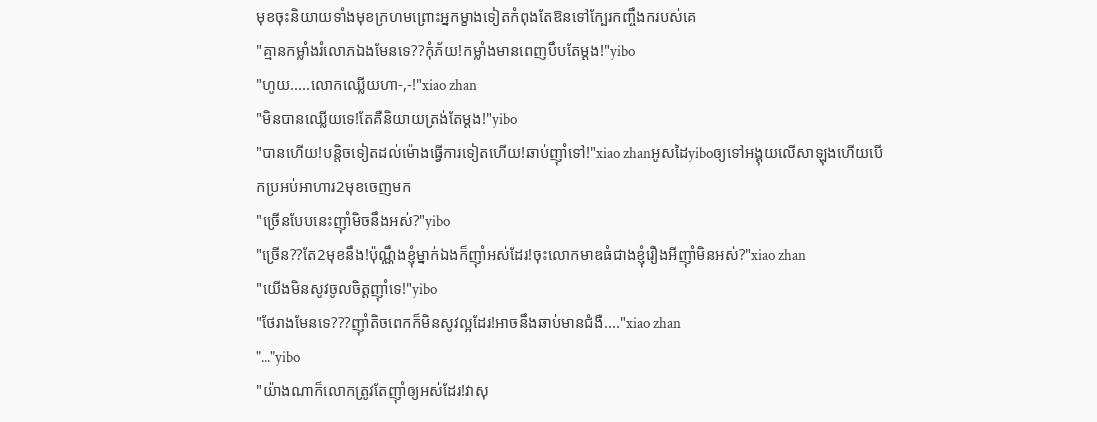មុខចុះនិយាយទាំងមុខក្រហមព្រោះអ្នកម្ខាងទៀតកំពុងតែឱនទៅក្បែរកញ្ចឹងករបស់គេ
"គ្មានកម្លាំងរំលោភឯងមែនទេ??កុំភ័យ!កម្លាំងមានពេញបឹបតែម្ដង!"yibo
"ហូយ.....លោកឈ្លើយហា-,-!"xiao zhan
"មិនបានឈ្លើយទេ!តែគឺនិយាយត្រង់តែម្ដង!"yibo
"បានហើយ!បន្តិចទៀតដល់ម៉ោងធ្វើការទៀតហើយ!ឆាប់ញ៉ាំទៅ!"xiao zhanអូសដៃyiboឲ្យទៅអង្គុយលើសាឡុងហើយបើកប្រអប់អាហារ2មុខចេញមក
"ច្រើនបែបនេះញ៉ាំមិចនឹងអស់?"yibo
"ច្រើន??តែ2មុខនឹង!ប៉ុណ្ណឹងខ្ញុំម្នាក់ឯងក៏ញ៉ាំអស់ដែរ!ចុះលោកមាឌធំជាងខ្ញុំរឿងអីញ៉ាំមិនអស់?"xiao zhan
"យើងមិនសូវចូលចិត្តញ៉ាំទេ!"yibo
"ថែរាងមែនទេ???ញ៉ាំតិចពេកក៏មិនសូវល្អដែរ!អាចនឹងឆាប់មានជំងឺ...."xiao zhan
"..."yibo
"យ៉ាងណាក៏លោកត្រូវតែញ៉ាំឲ្យអស់ដែរ!វាសុ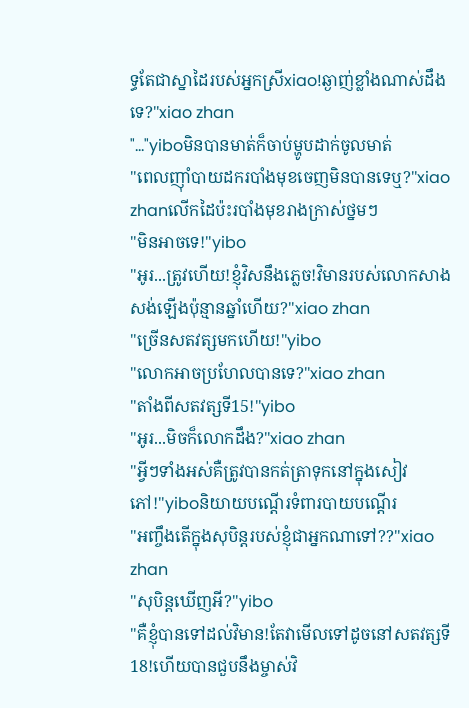ទ្ធតែជាស្នាដៃរបស់អ្នកស្រីxiao!ឆ្ងាញ់ខ្លាំងណាស់ដឹងទេ?"xiao zhan
"..."yiboមិនបានមាត់ក៏ចាប់ម្ហូបដាក់ចូលមាត់
"ពេលញ៉ាំបាយដករបាំងមុខចេញមិនបានទេឬ?"xiao zhanលើកដៃប៉ះរបាំងមុខរាងក្រាស់ថ្នមៗ
"មិនអាចទេ!"yibo
"អូរ...ត្រូវហើយ!ខ្ញុំវិសនឹងភ្លេច!វិមានរបស់លោកសាងសង់ឡើងប៉ុន្មានឆ្នាំហើយ?"xiao zhan
"ច្រើនសតវត្សមកហើយ!"yibo
"លោកអាចប្រហែលបានទេ?"xiao zhan
"តាំងពីសតវត្សទី15!"yibo
"អូរ...មិចក៏លោកដឹង?"xiao zhan
"អ្វីៗទាំងអស់គឺត្រូវបានកត់ត្រាទុកនៅក្នុងសៀវភៅ!"yiboនិយាយបណ្ដើរទំពារបាយបណ្ដើរ
"អញ្ចឹងតើក្នុងសុបិន្តរបស់ខ្ញុំជាអ្នកណាទៅ??"xiao zhan
"សុបិន្តឃើញអី?"yibo
"គឺខ្ញុំបានទៅដល់វិមាន!តែវាមើលទៅដូចនៅសតវត្សទី18!ហើយបានជួបនឹងម្ចាស់វិ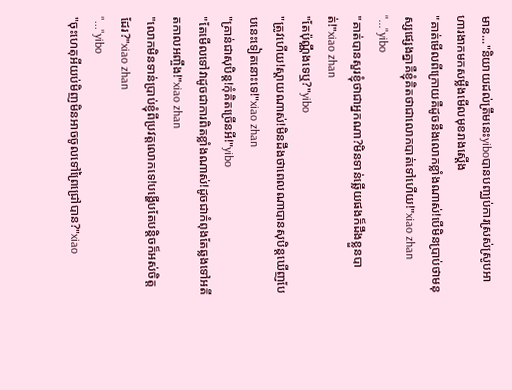មាន..."និយាយដល់ត្រឹមនេះyiboបានបញ្ឈប់ការស្រស់ស្រូបអាហារងាកមកសម្លឹងមើលមុខរាងស្ដើង
"គាត់មើលពីក្រោយគឺដូចនឹងលោកខ្លាំងណាស់!បើមិនប្រាប់ថាមនុស្សផ្សេងគ្នាគឺខ្ញុំគិតថាជាលោកបាត់ទៅហើយ!"xiao zhan
"..."yibo
"គាត់បានសួរខ្ញុំថាជាអ្នកណា?មិនទាន់ឆ្លើយផងក៏ដឹងខ្លួនបាត់!"xiao zhan
"តែប៉ុណ្ណឹងទេឬ?"yibo
"ត្រូវហើយ!ស្ដាយណាស់!មិនដឹងថាពេលណាបានសុបិន្តឃើញបែបនេះទៀតនោះទេ!"xiao zhan
"គ្រាន់ជាសុបិន្ត!កុំគិតច្រើនអី!"yibo
"តែមើលទៅវាដូចជាការពិតខ្លាំងណាស់!ដូចជាកំពុងតែឆ្លងទៅអតីតកាលអញ្ចឹង!"xiao zhan
"លោកមិនទាន់ប្រាប់ខ្ញុំពីប្រវត្តលោកទេ!បង្ហើបតែបន្តិចក៏អស់ចិត្តដែរ?"xiao zhan
"..."yibo
"ចុះហេតុអីយប់មិញមិនអាចចូលទៅព្រៃជ្រៅបាន?"xiao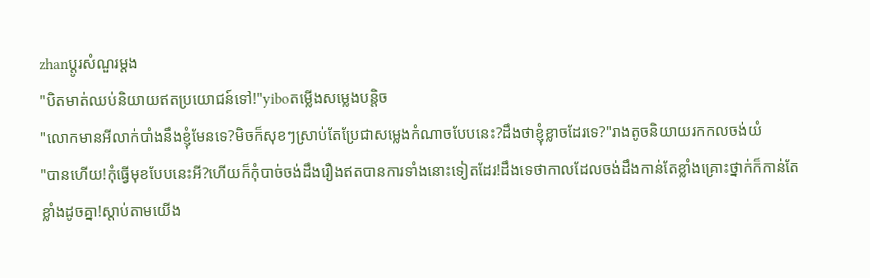zhanប្ដូរសំណួរម្ដង
"បិតមាត់ឈប់និយាយឥតប្រយោជន៍ទៅ!"yiboតម្លើងសម្លេងបន្តិច
"លោកមានអីលាក់បាំងនឹងខ្ញុំមែនទេ?មិចក៏សុខៗស្រាប់តែប្រែជាសម្លេងកំណាចបែបនេះ?ដឹងថាខ្ញុំខ្លាចដែរទេ?"រាងតូចនិយាយរកកលចង់យំ
"បានហើយ!កុំធ្វើមុខបែបនេះអី?ហើយក៏កុំបាច់ចង់ដឹងរឿងឥតបានការទាំងនោះទៀតដែរ!ដឹងទេថាកាលដែលចង់ដឹងកាន់តែខ្លាំងគ្រោះថ្នាក់ក៏កាន់តែខ្លាំងដូចគ្នា!ស្ដាប់តាមយើង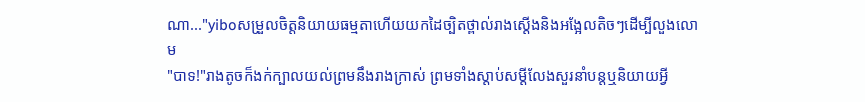ណា..."yiboសម្រួលចិត្តនិយាយធម្មតាហើយយកដៃច្បិតថ្ពាល់រាងស្ដើងនិងអង្អែលតិចៗដើម្បីលួងលោម
"បាទ!"រាងតូចក៏ងក់ក្បាលយល់ព្រមនឹងរាងក្រាស់ ព្រមទាំងស្ដាប់សម្ដីលែងសួរនាំបន្តឬនិយាយអ្វី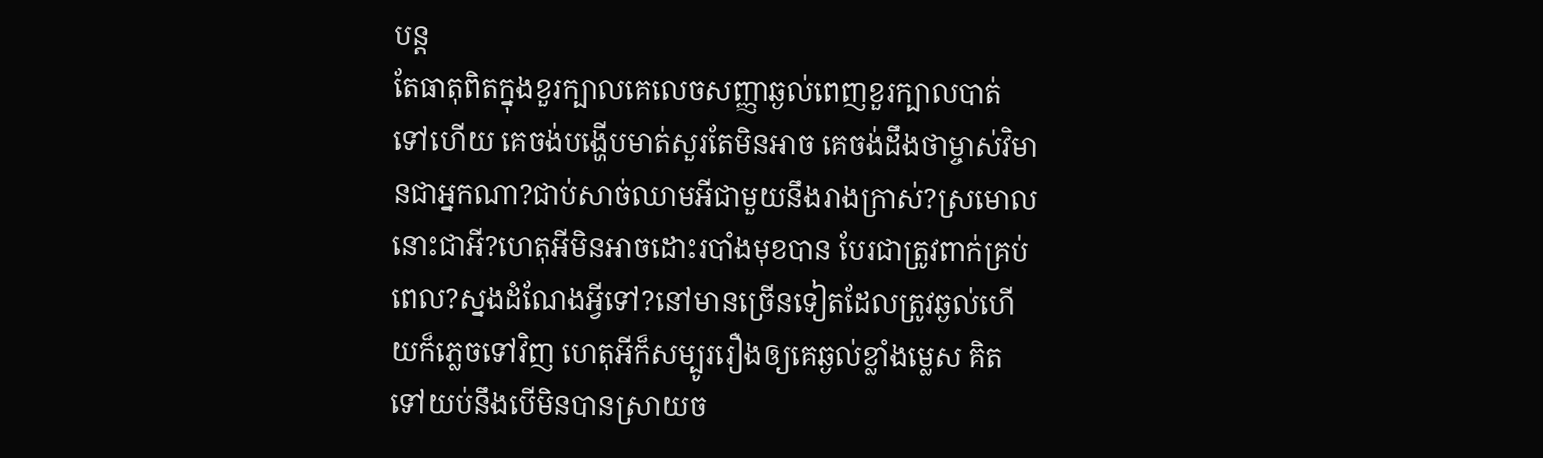បន្ត
តែធាតុពិតក្នុងខួរក្បាលគេលេចសញ្ញាឆ្ងល់ពេញខួរក្បាលបាត់ទៅហើយ គេចង់បង្ហើបមាត់សួរតែមិនអាច គេចង់ដឹងថាម្ចាស់វិមានជាអ្នកណា?ជាប់សាច់ឈាមអីជាមួយនឹងរាងក្រាស់?ស្រមោលនោះជាអី?ហេតុអីមិនអាចដោះរបាំងមុខបាន បែរជាត្រូវពាក់គ្រប់ពេល?ស្នងដំណែងអ្វីទៅ?នៅមានច្រើនទៀតដែលត្រូវឆ្ងល់ហើយក៏ភ្លេចទៅវិញ ហេតុអីក៏សម្បូររឿងឲ្យគេឆ្ងល់ខ្លាំងម្លេស គិតទៅយប់នឹងបើមិនបានស្រាយច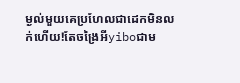ម្ងល់មួយគេប្រហែលជាដេកមិនលក់ហើយ!តែចង្រៃអីyiboជាម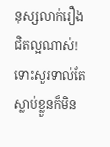នុស្សលាក់រឿងជិតល្អណាស់!ទោះសួរទាល់តែស្លាប់ខ្លួនក៏មិន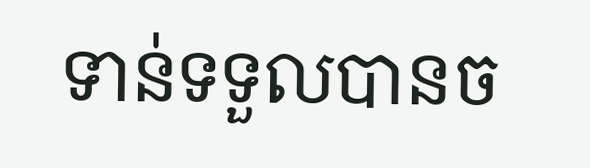ទាន់ទទួលបានច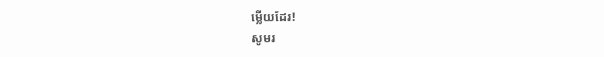ម្លើយដែរ!
សូមរ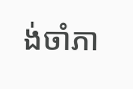ង់ចាំភា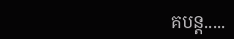គបន្ត.....